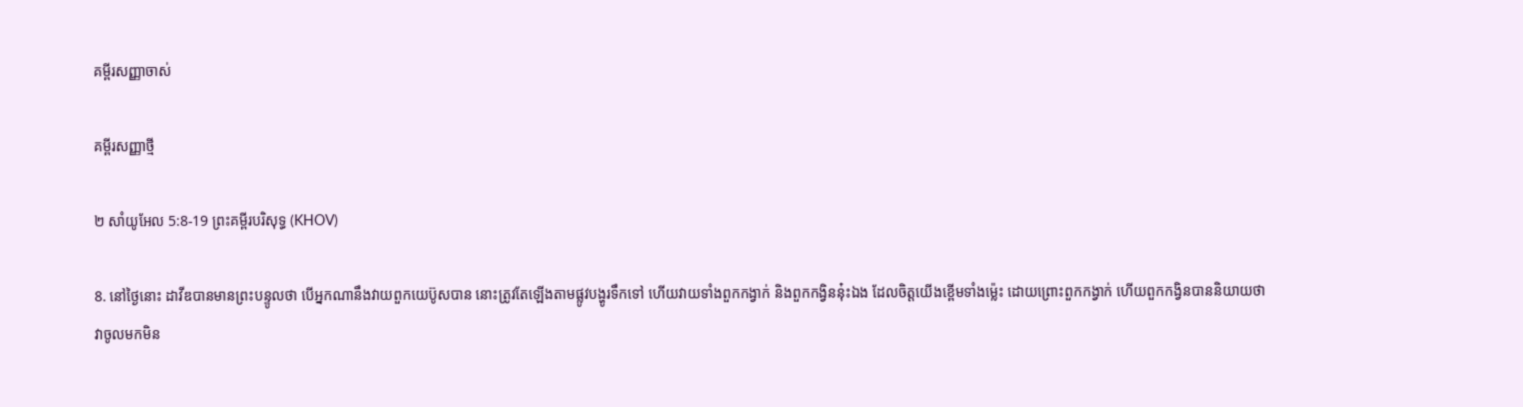គម្ពីរសញ្ញាចាស់

គម្ពីរសញ្ញាថ្មី

២ សាំយូអែល 5:8-19 ព្រះគម្ពីរបរិសុទ្ធ (KHOV)

8. នៅថ្ងៃនោះ ដាវីឌបានមានព្រះ‌បន្ទូលថា បើអ្នកណានឹងវាយពួកយេប៊ូសបាន នោះត្រូវតែឡើងតាមផ្លូវបង្ហូរទឹកទៅ ហើយវាយទាំងពួកកង្វាក់ និងពួកកង្វិននុ៎ះឯង ដែលចិត្តយើងខ្ពើមទាំងម៉្លេះ ដោយព្រោះពួកកង្វាក់ ហើយពួកកង្វិនបាននិយាយថា វាចូលមកមិន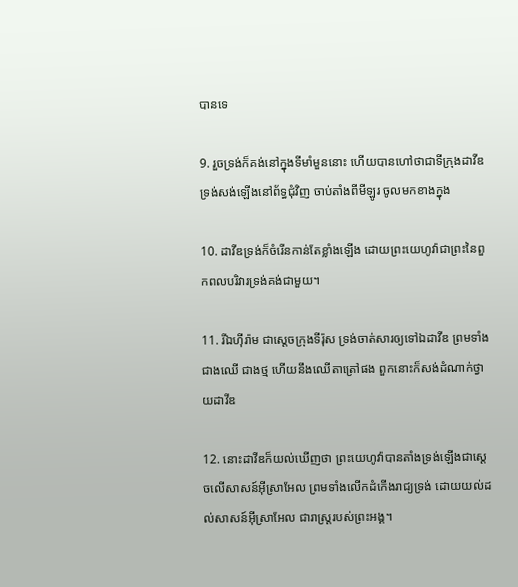បានទេ

9. រួចទ្រង់ក៏គង់នៅក្នុងទីមាំ‌មួននោះ ហើយបានហៅថាជាទីក្រុងដាវីឌ ទ្រង់សង់ឡើងនៅព័ទ្ធជុំវិញ ចាប់តាំងពីមីឡូរ ចូលមកខាងក្នុង

10. ដាវីឌទ្រង់ក៏ចំរើនកាន់តែខ្លាំងឡើង ដោយព្រះ‌យេហូវ៉ាជាព្រះនៃពួកពល‌បរិវារទ្រង់គង់ជាមួយ។

11. រីឯហ៊ីរ៉ាម ជាស្តេចក្រុងទីរ៉ុស ទ្រង់ចាត់សារឲ្យទៅឯដាវីឌ ព្រមទាំងជាងឈើ ជាងថ្ម ហើយនឹងឈើតាត្រៅផង ពួកនោះក៏សង់ដំណាក់ថ្វាយដាវីឌ

12. នោះដាវីឌក៏យល់ឃើញថា ព្រះ‌យេហូវ៉ាបានតាំងទ្រង់ឡើងជាស្តេចលើសាសន៍អ៊ីស្រា‌អែល ព្រមទាំងលើកដំកើងរាជ្យទ្រង់ ដោយយល់ដល់សាសន៍អ៊ីស្រា‌អែល ជារាស្ត្ររបស់ព្រះ‌អង្គ។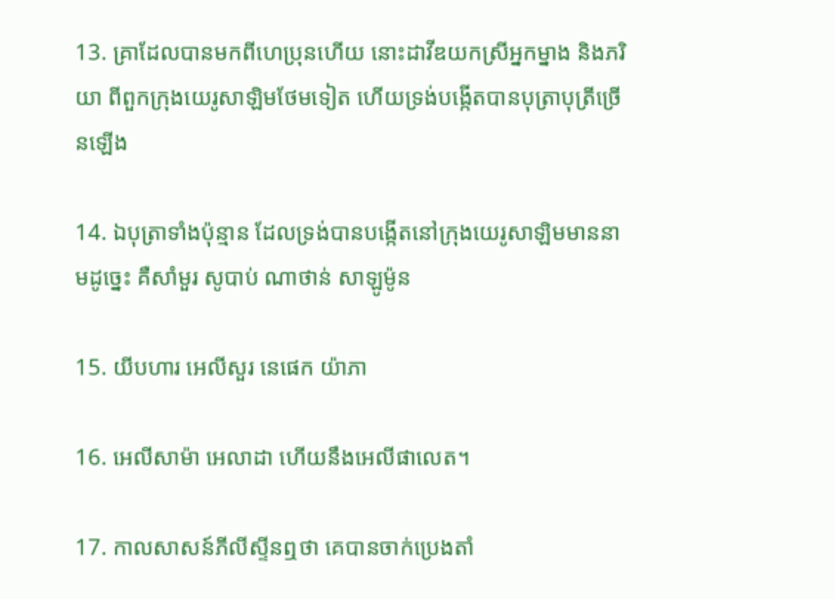13. គ្រាដែលបានមកពីហេប្រុនហើយ នោះដាវីឌយកស្រីអ្នក‌ម្នាង និងភរិយា ពីពួកក្រុងយេរូ‌សាឡិមថែមទៀត ហើយទ្រង់បង្កើតបានបុត្រាបុត្រីច្រើនឡើង

14. ឯបុត្រាទាំងប៉ុន្មាន ដែលទ្រង់បានបង្កើតនៅក្រុងយេរូ‌សាឡិមមាននាមដូច្នេះ គឺសាំមួរ សូបាប់ ណាថាន់ សាឡូ‌ម៉ូន

15. យីបហារ អេលីសួរ នេផេក យ៉ាភា

16. អេលី‌សាម៉ា អេលាដា ហើយនឹងអេលី‌ផា‌លេត។

17. កាលសាសន៍ភីលីស្ទីនឮថា គេបានចាក់ប្រេងតាំ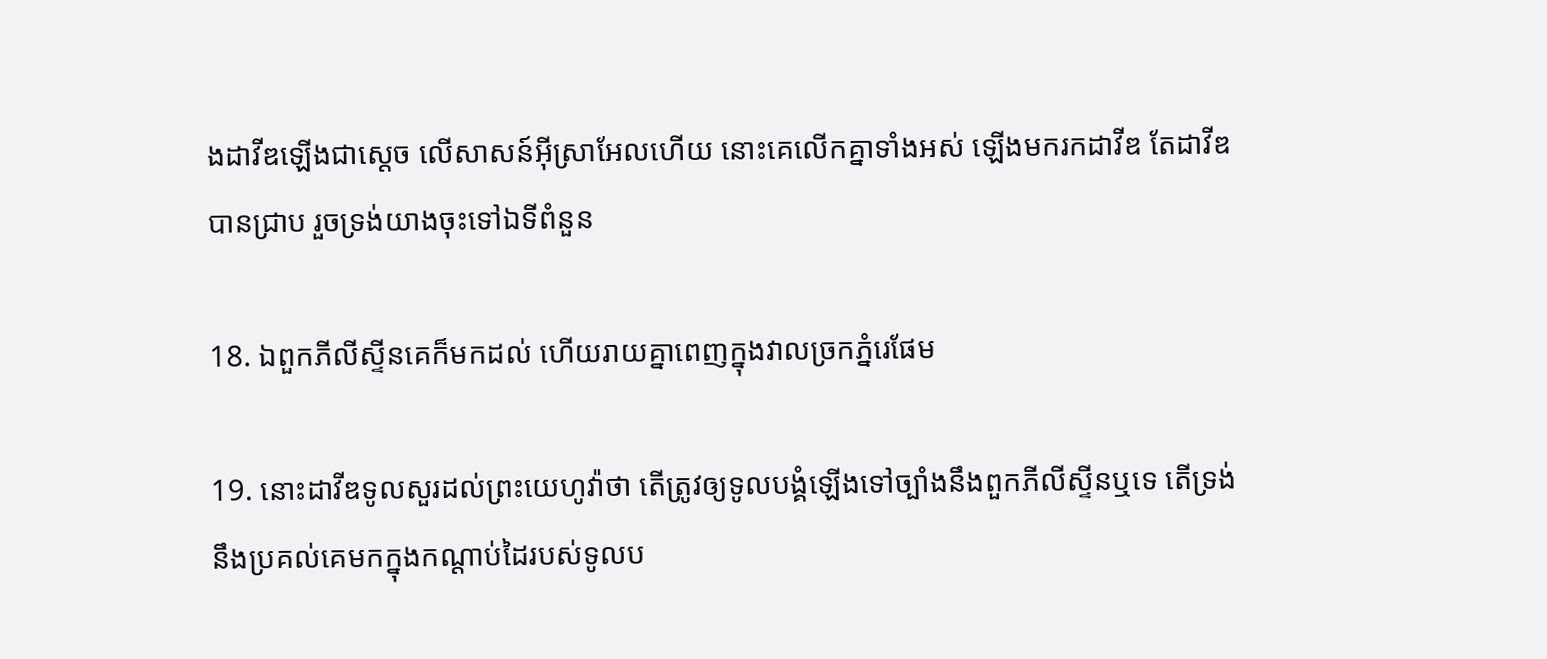ងដាវីឌឡើងជាស្តេច លើសាសន៍អ៊ីស្រា‌អែលហើយ នោះគេលើកគ្នាទាំងអស់ ឡើងមករកដាវីឌ តែដាវីឌបានជ្រាប រួចទ្រង់យាងចុះទៅឯទីពំនួន

18. ឯពួកភីលីស្ទីនគេក៏មកដល់ ហើយរាយគ្នាពេញក្នុងវាលច្រកភ្នំរេផែម

19. នោះដាវីឌទូលសួរដល់ព្រះ‌យេហូវ៉ាថា តើត្រូវឲ្យទូល‌បង្គំឡើងទៅច្បាំងនឹងពួកភីលីស្ទីនឬទេ តើទ្រង់នឹងប្រគល់គេមកក្នុងកណ្តាប់ដៃរបស់ទូល‌ប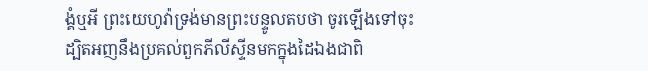ង្គំឬអី ព្រះ‌យេហូវ៉ាទ្រង់មានព្រះ‌បន្ទូលតបថា ចូរឡើងទៅចុះ ដ្បិតអញនឹងប្រគល់ពួកភីលីស្ទីនមកក្នុងដៃឯងជាពិ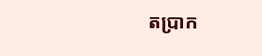តប្រាក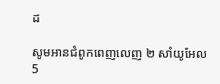ដ

សូមអានជំពូកពេញលេញ ២ សាំយូអែល 5